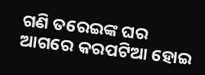ଗଣି ତରେଇଙ୍କ ଘର ଆଗରେ କରପଟିଆ ହୋଇ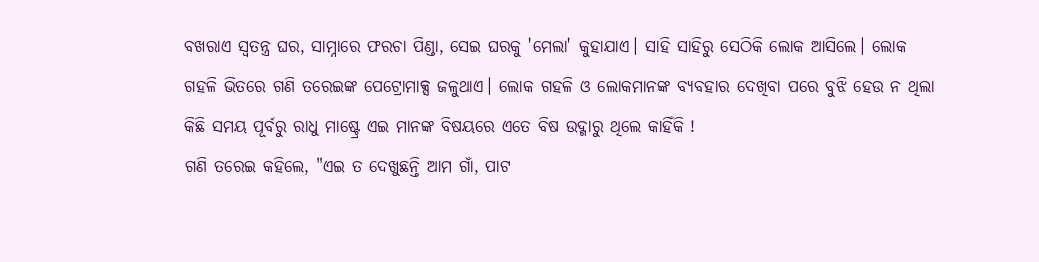ବଖରାଏ ସ୍ୱତନ୍ତ୍ର ଘର, ସାମ୍ନାରେ ଫରଚା ପିଣ୍ଡା, ସେଇ ଘରକୁ 'ମେଲା' କୁହାଯାଏ। ସାହି ସାହିରୁ ସେଠିକି ଲୋକ ଆସିଲେ। ଲୋକ ଗହଳି ଭିତରେ ଗଣି ତରେଇଙ୍କ ପେଟ୍ରୋମାକ୍ସ ଜଳୁଥାଏ। ଲୋକ ଗହଳି ଓ ଲୋକମାନଙ୍କ ବ୍ୟବହାର ଦେଖିବା ପରେ ବୁଝି ହେଉ ନ ଥିଲା କିଛି ସମୟ ପୂର୍ବରୁ ରାଧୁ ମାଷ୍ଟ୍ରେ ଏଇ ମାନଙ୍କ ବିଷୟରେ ଏତେ ବିଷ ଉଦ୍ଗାରୁ ଥିଲେ କାହିଁକି !
ଗଣି ତରେଇ କହିଲେ, "ଏଇ ତ ଦେଖୁଛନ୍ତି ଆମ ଗାଁ, ପାଟ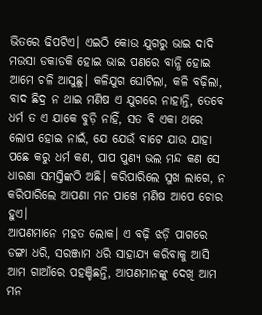ଭିତରେ ଢିପଟିଏ। ଏଇଠି କୋଉ ଯୁଗରୁ ଭାଇ ଦାଦି ମଉସା ଡକାଡକି ହୋଇ ଭାଇ ପଣରେ ବାନ୍ଧି ହୋଇ ଆମେ ଚଳି ଆସୁଛୁ। କଳିଯୁଗ ଘୋଟିଲା, କଳି ବଢ଼ିଲା, ବାଦ ଛିଦ୍ର ନ ଥାଇ ମଣିଷ ଏ ଯୁଗରେ ନାହାନ୍ତି, ତେବେ ଧର୍ମ ତ ଏ ଯାକେ ବୁଡ଼ି ନାହିଁ, ସତ ବି ଏକା ଥରେ ଲୋପ ହୋଇ ନାଇଁ, ଯେ ଯେଉଁ ବାଟେ ଯାଉ ଯାହା ପଛେ କରୁ ଧର୍ମ କଣ, ପାପ ପୁଣ୍ୟ ଭଲ ମନ୍ଦ କଣ ସେ ଧାରଣା ସମସ୍ତିଙ୍କଠି ଅଛି। କରିପାରିଲେ ସୁଖ ଲାଗେ, ନ କରିପାରିଲେ ଆପଣା ମନ ପାଖେ ମଣିଷ ଆପେ ଚୋର ହୁଏ।
ଆପଣମାନେ ମହତ ଲୋକ। ଏ ବଢ଼ି ଝଡ଼ି ପାଗରେ ଡଙ୍ଗା ଧରି, ସରଞ୍ଜାମ ଧରି ସାହାଯ୍ୟ କରିବାକୁ ଆସି ଆମ ଗାଆଁରେ ପହଞ୍ଚିଛନ୍ତି, ଆପଣମାନଙ୍କୁ ଦେଖି ଆମ ମନ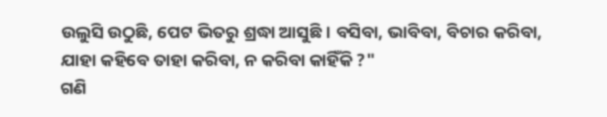ଉଲୁସି ଉଠୁଛି, ପେଟ ଭିତରୁ ଶ୍ରଦ୍ଧା ଆସୁଛି। ବସିବା, ଭାବିବା, ବିଚାର କରିବା, ଯାହା କହିବେ ତାହା କରିବା, ନ କରିବା କାହିଁକି ?"
ଗଣି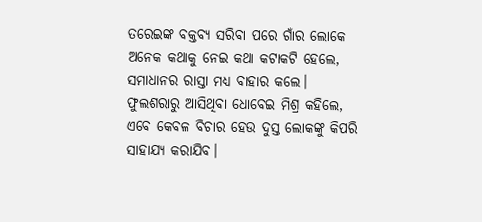ତରେଇଙ୍କ ବକ୍ତବ୍ୟ ସରିବା ପରେ ଗାଁର ଲୋକେ ଅନେକ କଥାକୁ ନେଇ କଥା କଟାକଟି ହେଲେ, ସମାଧାନର ରାସ୍ତା ମଧ୍ୟ ବାହାର କଲେ।
ଫୁଲଶରାରୁ ଆସିଥିବା ଧୋବେଇ ମିଶ୍ର କହିଲେ, ଏବେ କେବଳ ବିଚାର ହେଉ ଦୁସ୍ତ ଲୋକଙ୍କୁ କିପରି ସାହାଯ୍ୟ କରାଯିବ।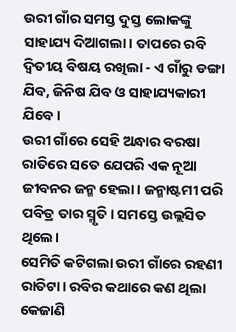ଉରୀ ଗାଁର ସମସ୍ତ ଦୁସ୍ତ ଲୋକଙ୍କୁ ସାହାଯ୍ୟ ଦିଆଗଲା। ତାପରେ ରବି ଦ୍ଵିତୀୟ ବିଷୟ ରଖିଲା - ଏ ଗାଁରୁ ଡଙ୍ଗା ଯିବ, ଜିନିଷ ଯିବ ଓ ସାହାଯ୍ୟକାରୀ ଯିବେ।
ଉରୀ ଗାଁରେ ସେହି ଅନ୍ଧାର ବରଷା ରାତିରେ ସତେ ଯେପରି ଏକ ନୂଆ ଜୀବନର ଜନ୍ମ ହେଲା। ଜନ୍ମାଷ୍ଟମୀ ପରି ପବିତ୍ର ତାର ସ୍ମୃତି। ସମସ୍ତେ ଉଲ୍ଲସିତ ଥିଲେ।
ସେମିତି କଟିଗଲା ଉରୀ ଗାଁରେ ରହଣୀ ରାତିଟା। ରବିର କଥାରେ କଣ ଥିଲା କେଜାଣି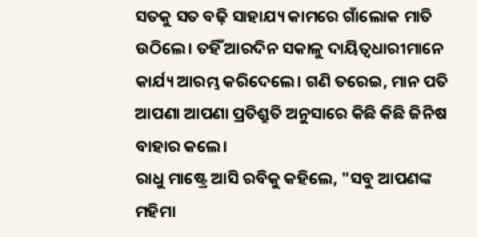ସତକୁ ସତ ବଢ଼ି ସାହାଯ୍ୟ କାମରେ ଗାଁଲୋକ ମାତି ଉଠିଲେ। ତହିଁ ଆରଦିନ ସକାଳୁ ଦାୟିତ୍ୱଧାରୀମାନେ କାର୍ଯ୍ୟ ଆରମ୍ଭ କରିଦେଲେ। ଗଣି ତରେଇ, ମାନ ପତି ଆପଣା ଆପଣା ପ୍ରତିଶ୍ରୁତି ଅନୁସାରେ କିଛି କିଛି ଜିନିଷ ବାହାର କଲେ।
ରାଧୁ ମାଷ୍ଟ୍ରେ ଆସି ରବିକୁ କହିଲେ, "ସବୁ ଆପଣଙ୍କ ମହିମା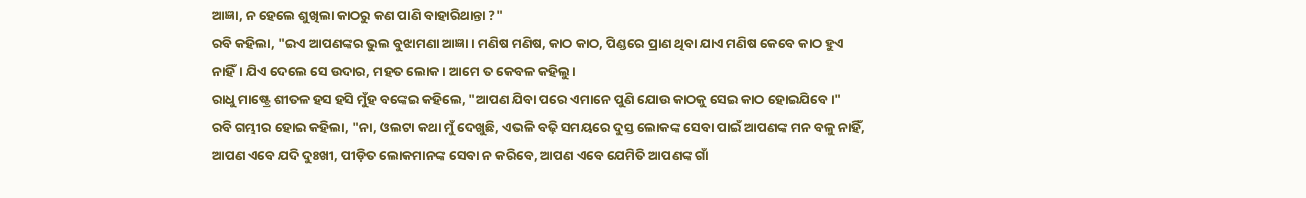ଆଜ୍ଞା, ନ ହେଲେ ଶୁଖିଲା କାଠରୁ କଣ ପାଣି ବାହାରିଥାନ୍ତା ?"
ରବି କହିଲା, "ଇଏ ଆପଣଙ୍କର ଭୁଲ ବୁଝାମଣା ଆଜ୍ଞା। ମଣିଷ ମଣିଷ, କାଠ କାଠ, ପିଣ୍ଡରେ ପ୍ରାଣ ଥିବା ଯାଏ ମଣିଷ କେବେ କାଠ ହୁଏ ନାହିଁ। ଯିଏ ଦେଲେ ସେ ଉଦାର, ମହତ ଲୋକ। ଆମେ ତ କେବଳ କହିଲୁ।
ରାଧୁ ମାଷ୍ଟ୍ରେ ଶୀତଳ ହସ ହସି ମୁଁହ ବଙ୍କେଇ କହିଲେ, "ଆପଣ ଯିବା ପରେ ଏମାନେ ପୁଣି ଯୋଉ କାଠକୁ ସେଇ କାଠ ହୋଇଯିବେ।"
ରବି ଗମ୍ଭୀର ହୋଇ କହିଲା, "ନା, ଓଲଟା କଥା ମୁଁ ଦେଖୁଛି, ଏଭଳି ବଢ଼ି ସମୟରେ ଦୁସ୍ତ ଲୋକଙ୍କ ସେବା ପାଇଁ ଆପଣଙ୍କ ମନ ବଳୁ ନାହିଁ, ଆପଣ ଏବେ ଯଦି ଦୁଃଖୀ, ପୀଡ଼ିତ ଲୋକମାନଙ୍କ ସେବା ନ କରିବେ, ଆପଣ ଏବେ ଯେମିତି ଆପଣଙ୍କ ଗାଁ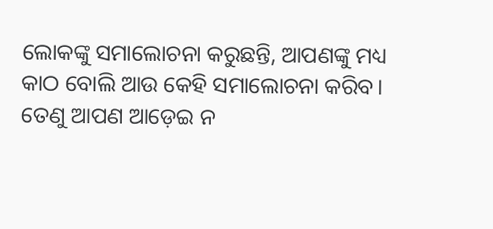ଲୋକଙ୍କୁ ସମାଲୋଚନା କରୁଛନ୍ତି, ଆପଣଙ୍କୁ ମଧ୍ୟ କାଠ ବୋଲି ଆଉ କେହି ସମାଲୋଚନା କରିବ। ତେଣୁ ଆପଣ ଆଡ଼େଇ ନ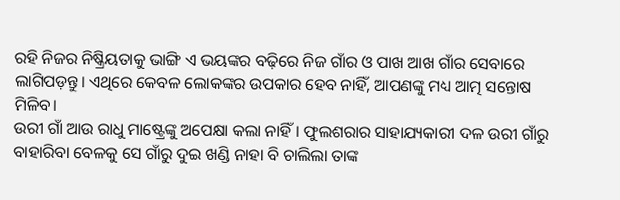ରହି ନିଜର ନିଷ୍କ୍ରିୟତାକୁ ଭାଙ୍ଗି ଏ ଭୟଙ୍କର ବଢ଼ିରେ ନିଜ ଗାଁର ଓ ପାଖ ଆଖ ଗାଁର ସେବାରେ ଲାଗିପଡ଼ନ୍ତୁ। ଏଥିରେ କେବଳ ଲୋକଙ୍କର ଉପକାର ହେବ ନାହିଁ, ଆପଣଙ୍କୁ ମଧ୍ୟ ଆତ୍ମ ସନ୍ତୋଷ ମିଳିବ।
ଉରୀ ଗାଁ ଆଉ ରାଧୁ ମାଷ୍ଟ୍ରେଙ୍କୁ ଅପେକ୍ଷା କଲା ନାହିଁ। ଫୁଲଶରାର ସାହାଯ୍ୟକାରୀ ଦଳ ଉରୀ ଗାଁରୁ ବାହାରିବା ବେଳକୁ ସେ ଗାଁରୁ ଦୁଇ ଖଣ୍ଡି ନାହା ବି ଚାଲିଲା ତାଙ୍କ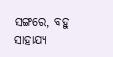ସଙ୍ଗରେ, ବହୁ ସାହାଯ୍ୟ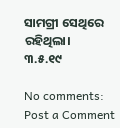ସାମଗ୍ରୀ ସେଥିରେ ରହିଥିଲା।
୩.୫.୧୯

No comments:
Post a Comment